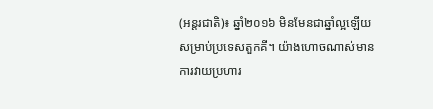(អន្តរជាតិ)៖ ឆ្នាំ២០១៦ មិនមែនជាឆ្នាំល្អឡើយសម្រាប់ប្រទេសតួកគី។ យ៉ាងហោចណាស់មានការវាយប្រហារ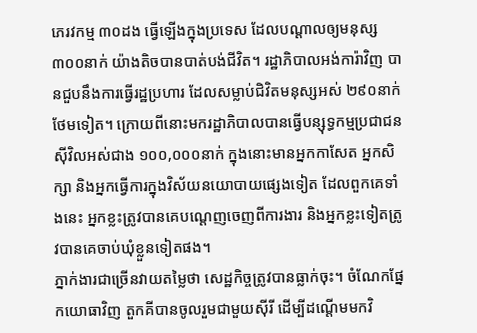ភេរវកម្ម ៣០ដង ធ្វើឡើងក្នុងប្រទេស ដែលបណ្តាលឲ្យមនុស្ស ៣០០នាក់ យ៉ាងតិចបានបាត់បង់ជីវិត។ រដ្ឋាភិបាលអង់ការ៉ាវិញ បានជួបនឹងការធ្វើរដ្ឋប្រហារ ដែលសម្លាប់ជិវិតមនុស្សអស់ ២៩០នាក់ ថែមទៀត។ ក្រោយពីនោះមករដ្ឋាភិបាលបានធ្វើបន្សុទ្ធកម្មប្រជាជនស៊ីវិលអស់ជាង ១០០,០០០នាក់ ក្នុងនោះមានអ្នកកាសែត អ្នកសិក្សា និងអ្នកធ្វើការក្នុងវិស័យនយោបាយផ្សេងទៀត ដែលពួកគេទាំងនេះ អ្នកខ្លះត្រូវបានគេបណ្តេញចេញពីការងារ និងអ្នកខ្លះទៀតត្រូវបានគេចាប់ឃុំខ្លួនទៀតផង។
ភ្នាក់ងារជាច្រើនវាយតម្លៃថា សេដ្ឋកិច្ចត្រូវបានធ្លាក់ចុះ។ ចំណែកផ្នែកយោធាវិញ តួកគីបានចូលរួមជាមួយស៊ីរី ដើម្បីដណ្តើមមកវិ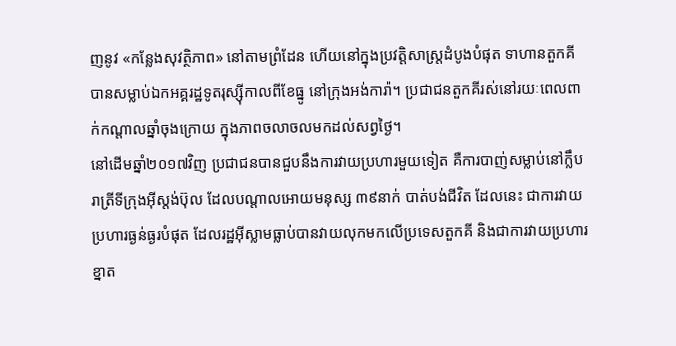ញនូវ «កន្លែងសុវត្ថិភាព» នៅតាមព្រំដែន ហើយនៅក្នុងប្រវត្តិសាស្រ្តដំបូងបំផុត ទាហានតួកគី បានសម្លាប់ឯកអគ្គរដ្ឋទូតរុស្ស៊ីកាលពីខែធ្នូ នៅក្រុងអង់ការ៉ា។ ប្រជាជនតួកគីរស់នៅរយៈពេលពាក់កណ្តាលឆ្នាំចុងក្រោយ ក្នុងភាពចលាចលមកដល់សព្វថ្ងៃ។
នៅដើមឆ្នាំ២០១៧វិញ ប្រជាជនបានជួបនឹងការវាយប្រហារមួយទៀត គឺការបាញ់សម្លាប់នៅក្លឹបរាត្រីទីក្រុងអ៊ីស្តង់ប៊ុល ដែលបណ្តាលអោយមនុស្ស ៣៩នាក់ បាត់បង់ជីវិត ដែលនេះ ជាការវាយប្រហារធ្ងន់ធ្ងរបំផុត ដែលរដ្ឋអ៊ីស្លាមធ្លាប់បានវាយលុកមកលើប្រទេសតួកគី និងជាការវាយប្រហារខ្នាត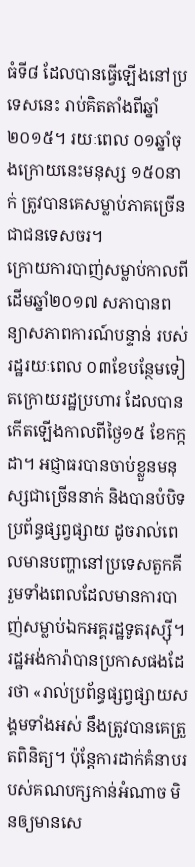ធំទី៨ ដែលបានធ្វើឡើងនៅប្រទេសនេះ រាប់គិតតាំងពីឆ្នាំ២០១៥។ រយៈពេល ០១ឆ្នាំចុងក្រោយនេះមនុស្ស ១៥០នាក់ ត្រូវបានគេសម្លាប់ភាគច្រើនជាជនទេសចរ។
ក្រោយការបាញ់សម្លាប់កាលពីដើមឆ្នាំ២០១៧ សភាបានពន្យាសភាពការណ៍បន្ទាន់ របស់រដ្ឋរយៈពេល ០៣ខែបន្ថែមទៀតក្រោយរដ្ឋប្រហារ ដែលបានកើតឡើងកាលពីថ្ងៃ១៥ ខែកក្កដា។ អជ្ញាធរបានចាប់ខ្លួនមនុស្សជាច្រើននាក់ និងបានបំបិទប្រព័ន្ធផ្សព្វផ្សាយ ដូចរាល់ពេលមានបញ្ហានៅប្រទេសតួកគី រួមទាំងពេលដែលមានការបាញ់សម្លាប់ឯកអគ្គរដ្ឋទូតរុស្ស៊ី។ រដ្ឋអង់ការ៉ាបានប្រកាសផងដែរថា «រាល់ប្រព័ន្ធផ្សព្វផ្សាយសង្គមទាំងអស់ នឹងត្រូវបានគេត្រួតពិនិត្យ។ ប៉ុន្តែការដាក់គំនាបរបស់គណបក្សកាន់អំណាច មិនឲ្យមានសេ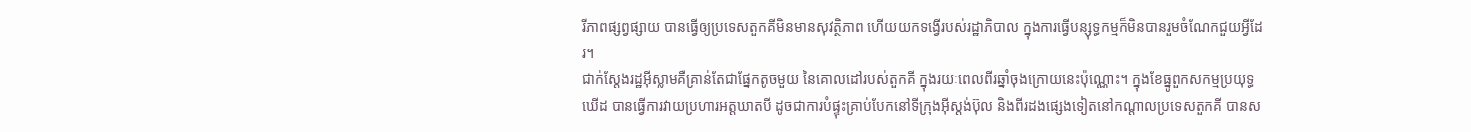រីភាពផ្សព្វផ្សាយ បានធ្វើឲ្យប្រទេសតួកគីមិនមានសុវត្ថិភាព ហើយយកទង្វើរបស់រដ្ឋាភិបាល ក្នុងការធ្វើបន្សុទ្ធកម្មក៏មិនបានរួមចំណែកជួយអ្វីដែរ។
ជាក់ស្តែងរដ្ឋអ៊ីស្លាមគឺគ្រាន់តែជាផ្នែកតូចមួយ នៃគោលដៅរបស់តួកគី ក្នុងរយៈពេលពីរឆ្នាំចុងក្រោយនេះប៉ុណ្ណោះ។ ក្នុងខែធ្នូពួកសកម្មប្រយុទ្ធឃើដ បានធ្វើការវាយប្រហារអត្តឃាតបី ដូចជាការបំផ្ទុះគ្រាប់បែកនៅទីក្រុងអ៊ីស្តង់ប៊ុល និងពីរដងផ្សេងទៀតនៅកណ្តាលប្រទេសតួកគី បានស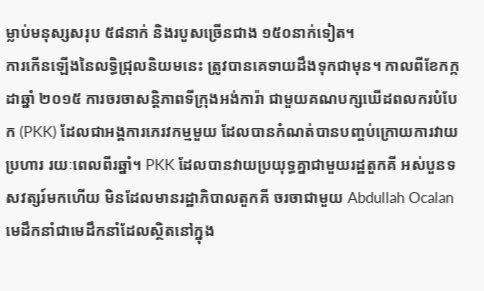ម្លាប់មនុស្សសរុប ៥៨នាក់ និងរបួសច្រើនជាង ១៥០នាក់ទៀត។
ការកើនឡើងនៃលទ្ធិជ្រុលនិយមនេះ ត្រូវបានគេទាយដឹងទុកជាមុន។ កាលពីខែកក្កដាឆ្នាំ ២០១៥ ការចរចាសន្តិភាពទីក្រុងអង់ការ៉ា ជាមួយគណបក្សឃើដពលករបំបែក (PKK) ដែលជាអង្គការភេរវកម្មមួយ ដែលបានកំណត់បានបញ្ចប់ក្រោយការវាយប្រហារ រយៈពេលពីរឆ្នាំ។ PKK ដែលបានវាយប្រយុទ្ធគ្នាជាមួយរដ្ឋតួកគី អស់បួនទសវត្សរ៍មកហើយ មិនដែលមានរដ្ឋាភិបាលតួកគី ចរចាជាមួយ Abdullah Ocalan មេដឹកនាំជាមេដឹកនាំដែលស្ថិតនៅក្នុង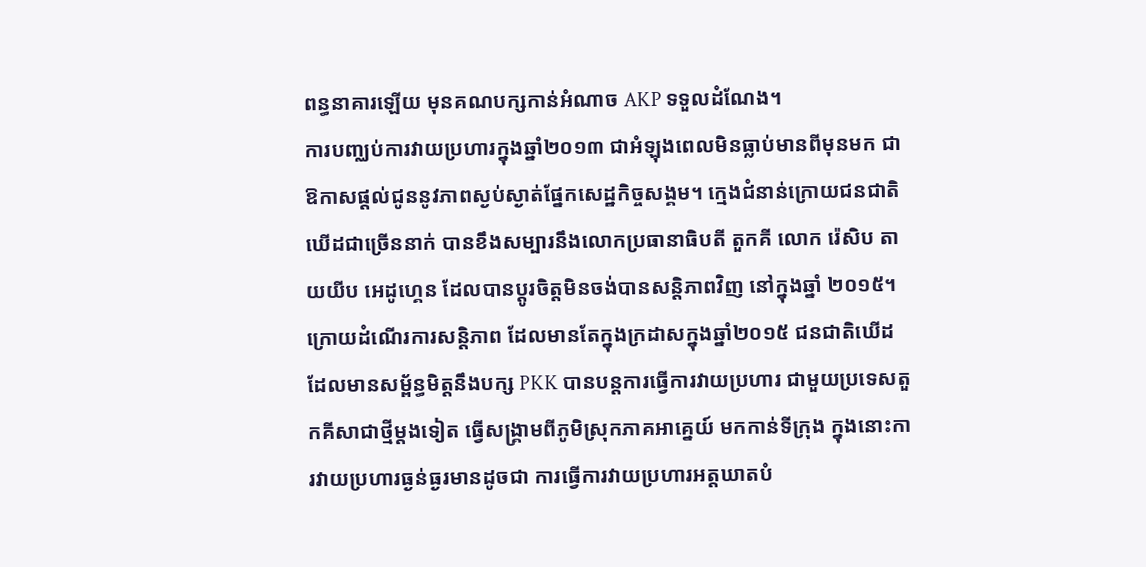ពន្ធនាគារឡើយ មុនគណបក្សកាន់អំណាច AKP ទទួលដំណែង។
ការបញ្ឈប់ការវាយប្រហារក្នុងឆ្នាំ២០១៣ ជាអំឡុងពេលមិនធ្លាប់មានពីមុនមក ជាឱកាសផ្តល់ជូននូវភាពស្ងប់ស្ងាត់ផ្នែកសេដ្ឋកិច្ចសង្គម។ ក្មេងជំនាន់ក្រោយជនជាតិឃើដជាច្រើននាក់ បានខឹងសម្បារនឹងលោកប្រធានាធិបតី តួកគី លោក រ៉េសិប តាយយីប អេដូហ្គេន ដែលបានប្តូរចិត្តមិនចង់បានសន្តិភាពវិញ នៅក្នុងឆ្នាំ ២០១៥។
ក្រោយដំណើរការសន្តិភាព ដែលមានតែក្នុងក្រដាសក្នុងឆ្នាំ២០១៥ ជនជាតិឃើដដែលមានសម្ព័ន្ធមិត្តនឹងបក្ស PKK បានបន្តការធ្វើការវាយប្រហារ ជាមួយប្រទេសតួកគីសាជាថ្មីម្តងទៀត ធ្វើសង្គ្រាមពីភូមិស្រុកភាគអាគ្នេយ៍ មកកាន់ទីក្រុង ក្នុងនោះការវាយប្រហារធ្ងន់ធ្ងរមានដូចជា ការធ្វើការវាយប្រហារអត្តឃាតបំ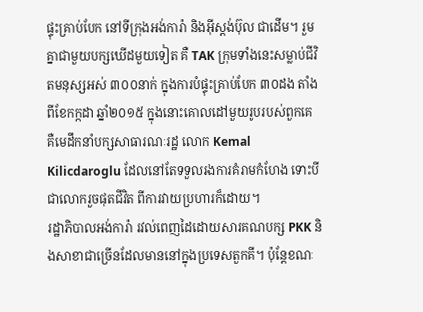ផ្ទុះគ្រាប់បែក នៅទីក្រុងអង់ការ៉ា និងអ៊ីស្តង់ប៊ុល ជាដើម។ រួមគ្នាជាមួយបក្សឃើដមួយទៀត គឺ TAK ក្រុមទាំងនេះសម្លាប់ជីវិតមនុស្សអស់ ៣០០នាក់ ក្នុងការបំផ្ទុះគ្រាប់បែក ៣០ដង តាំងពីខែកក្កដា ឆ្នាំ២០១៥ ក្នុងនោះគោលដៅមួយរូបរបស់ពួកគេ គឺមេដឹកនាំបក្សសាធារណៈរដ្ឋ លោក Kemal Kilicdaroglu ដែលនៅតែទទួលរងការគំរាមកំហែង ទោះបីជាលោករួចផុតជីវិត ពីការវាយប្រហារក៏ដោយ។
រដ្ឋាភិបាលអង់ការ៉ា រវល់ពេញដៃដោយសារគណបក្ស PKK និងសាខាជាច្រើនដែលមាននៅក្នុងប្រទេសតួកគី។ ប៉ុន្តែខណៈ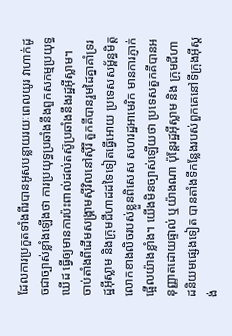ដែលការប្រកួតទាំងពីរបានអូសបន្លាយរយៈពេលយូរ វាហាក់ដូចជាច្បាស់ខ្លាំងឡើងថា ការប្រយុទ្ធប្រឆាំងនឹងពួកសកម្មប្រយុទ្ធឃើដ ធ្វើឲ្យមានការប៉ះពាល់ដល់តស៊ូប្រឆាំងនឹងរដ្ឋអ៊ីស្លាម។
ចាប់តាំងពីដើមសង្គ្រាមស៊ីវិលនៅស៊ីរី តួកគីបានរួមដៃគ្នាគាំទ្ររដ្ឋអ៊ីស្លាម និងក្រុមជីហាដដទៃទៀតធ្វើអោយ ប្រទេសសម្ព័ន្ធមិត្តលោកខាងលិចរបស់ខ្លួនពិសេស សហរដ្ឋអាមេរិក មានការភ្ញាក់ផ្អើលយ៉ាងខ្លាំង។ យើងមិនច្បាស់ឡើយថា ប្រទេសតួកគីបានអនុញ្ញាតដោយផ្ទាល់ ឬយ៉ាងណា ប៉ុន្តែរដ្ឋអ៊ីស្លាម និង ក្រុមជីហាដនិយមផ្សេងទៀត បានតាំងទីកន្លែងរបស់ពួកគេនៅទីក្រុងអ៊ីស្តង់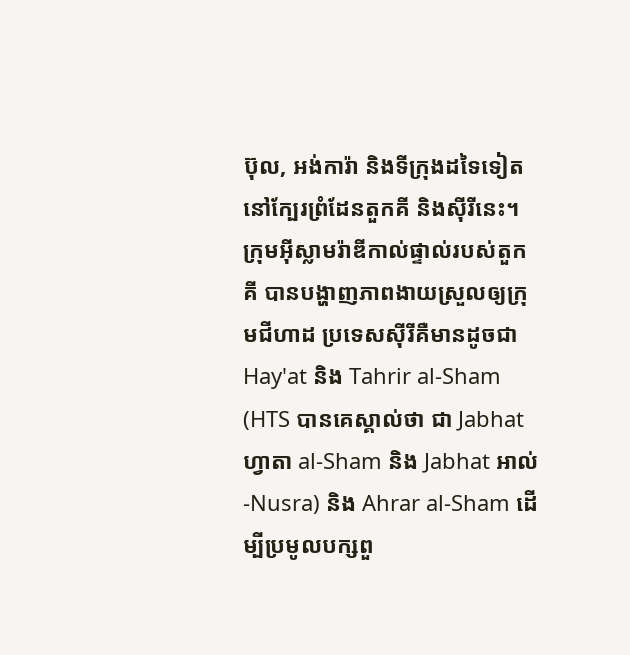ប៊ុល, អង់ការ៉ា និងទីក្រុងដទៃទៀតនៅក្បែរព្រំដែនតួកគី និងស៊ីរីនេះ។
ក្រុមអ៊ីស្លាមរ៉ាឌីកាល់ផ្ទាល់របស់តួកគី បានបង្ហាញភាពងាយស្រួលឲ្យក្រុមជីហាដ ប្រទេសស៊ីរីគឺមានដូចជា Hay'at និង Tahrir al-Sham (HTS បានគេស្គាល់ថា ជា Jabhat ហ្វាតា al-Sham និង Jabhat អាល់-Nusra) និង Ahrar al-Sham ដើម្បីប្រមូលបក្សពួ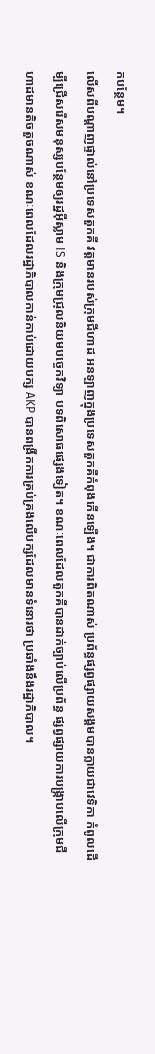កបន្ថែម។
លើសពីបណ្តាញផ្ទាល់នៅប្រទេសតួកគី វត្តមានរបស់ក្រុមជីហាដ អនឡាញក្នុងប្រទេសតួកគីកំពុងកើនឡើង។ ជាការពិតណាស់ ប្រព័ន្ធផ្សព្វផ្សាយសង្គមបានក្លាយជាវេទិកា កំពូលដើម្បីជ្រើសរើសមនុស្សបន្ថែមឲ្យរដ្ឋអ៊ីស្លាម IS និងក្រុមជ្រុលនិយមបច្ចេកវិទ្យា បទពិសោធផ្សេងទៀត។ ខណៈពេលដែលតួកគីបានដាក់ច្បាប់លើប្រព័ន្ធ ផ្សព្វផ្សាយការបង្ក្រាបលើក្រុមជីហាដមានតិចតួចណាស់ ខណៈពេលដែលរដ្ឋាភិបាលកាន់កាប់ដោយបក្ស AKP បានពង្រីកការគ្រប់គ្រងលើបក្សដែលមានទំនោរថា ប្រឆាំងនឹងរដ្ឋាភិបាល។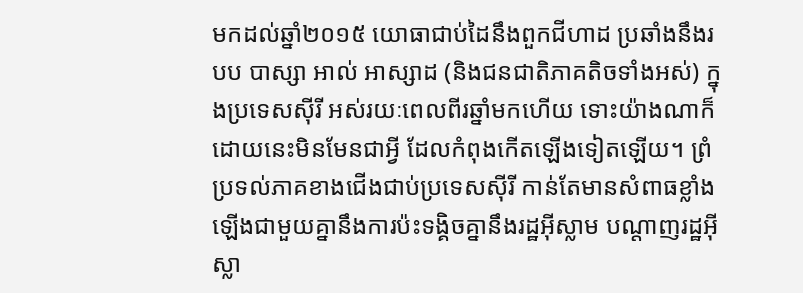មកដល់ឆ្នាំ២០១៥ យោធាជាប់ដៃនឹងពួកជីហាដ ប្រឆាំងនឹងរបប បាស្សា អាល់ អាស្សាដ (និងជនជាតិភាគតិចទាំងអស់) ក្នុងប្រទេសស៊ីរី អស់រយៈពេលពីរឆ្នាំមកហើយ ទោះយ៉ាងណាក៏ដោយនេះមិនមែនជាអ្វី ដែលកំពុងកើតឡើងទៀតឡើយ។ ព្រំប្រទល់ភាគខាងជើងជាប់ប្រទេសស៊ីរី កាន់តែមានសំពាធខ្លាំងឡើងជាមួយគ្នានឹងការប៉ះទង្គិចគ្នានឹងរដ្ឋអ៊ីស្លាម បណ្តាញរដ្ឋអ៊ីស្លា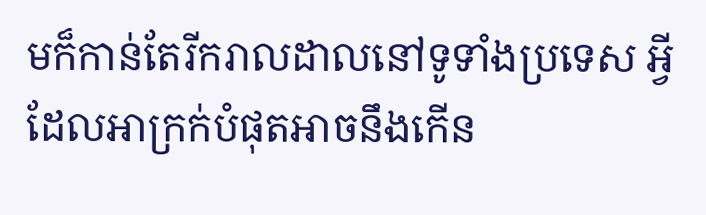មក៏កាន់តែរីករាលដាលនៅទូទាំងប្រទេស អ្វីដែលអាក្រក់បំផុតអាចនឹងកើន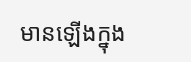មានឡើងក្នុង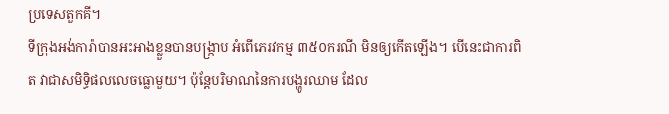ប្រទេសតួកគី។
ទីក្រុងអង់ការ៉ាបានអះអាងខ្លួនបានបង្ក្រាប អំពើភេរវកម្ម ៣៥០ករណី មិនឲ្យកើតឡើង។ បើនេះជាការពិត វាជាសមិទ្ធិផលលេចធ្លោមួយ។ ប៉ុន្តែបរិមាណនៃការបង្ហូរឈាម ដែល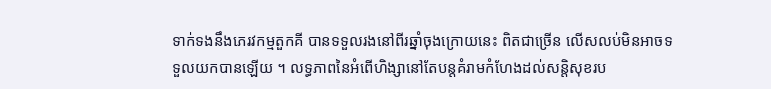ទាក់ទងនឹងភេរវកម្មតួកគី បានទទួលរងនៅពីរឆ្នាំចុងក្រោយនេះ ពិតជាច្រើន លើសលប់មិនអាចទទួលយកបានឡើយ ។ លទ្ធភាពនៃអំពើហិង្សានៅតែបន្តគំរាមកំហែងដល់សន្តិសុខរប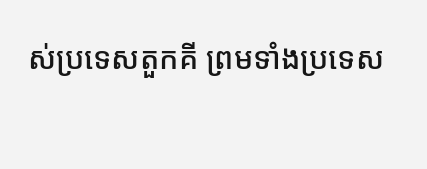ស់ប្រទេសតួកគី ព្រមទាំងប្រទេស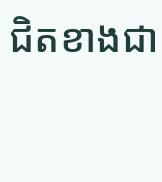ជិតខាងជា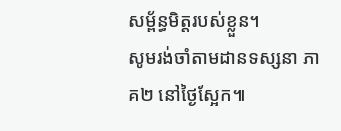សម្ព័ន្ធមិត្តរបស់ខ្លួន។
សូមរង់ចាំតាមដានទស្សនា ភាគ២ នៅថ្ងៃស្អែក៕